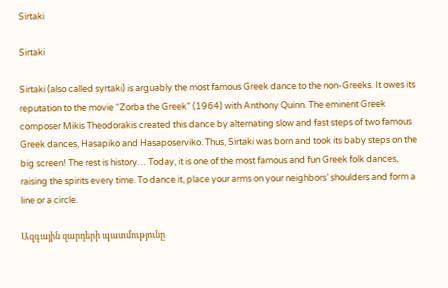Sirtaki

Sirtaki

Sirtaki (also called syrtaki) is arguably the most famous Greek dance to the non-Greeks. It owes its reputation to the movie “Zorba the Greek” (1964) with Anthony Quinn. The eminent Greek composer Mikis Theodorakis created this dance by alternating slow and fast steps of two famous Greek dances, Hasapiko and Hasaposerviko. Thus, Sirtaki was born and took its baby steps on the big screen! The rest is history… Today, it is one of the most famous and fun Greek folk dances, raising the spirits every time. To dance it, place your arms on your neighbors’ shoulders and form a line or a circle.

Ազգային զարդերի պատմությունը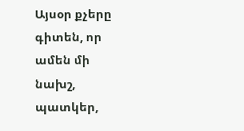Այսօր քչերը գիտեն, որ ամեն մի նախշ, պատկեր,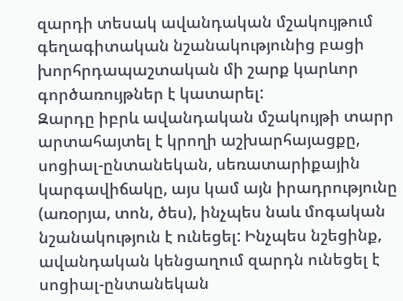զարդի տեսակ ավանդական մշակույթում գեղագիտական նշանակությունից բացի խորհրդապաշտական մի շարք կարևոր գործառույթներ է կատարել:
Զարդը իբրև ավանդական մշակույթի տարր արտահայտել է կրողի աշխարհայացքը, սոցիալ-ընտանեկան, սեռատարիքային կարգավիճակը, այս կամ այն իրադրությունը (առօրյա, տոն, ծես), ինչպես նաև մոգական նշանակություն է ունեցել: Ինչպես նշեցինք, ավանդական կենցաղում զարդն ունեցել է սոցիալ-ընտանեկան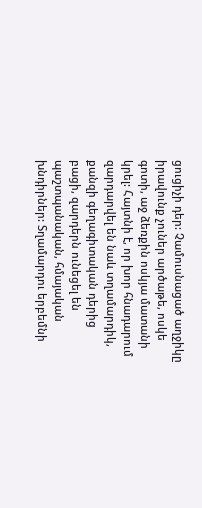ցուցիչի դեր: Չամուսնացած աղջիկը իրավունք չուներ արծաթե, ոսկե գոտի, աջ ձեռքին ոսկյա մատանի կրել: Հայտնի է, որ խոր հնադարում զարդարվել են նաև տղամարդիկ, քանզի գեղագիտական դերից բացի, զարդերն ունեցել են պաշտպանական, հմայական խնդիրներ: Տղամարդու երբեմնի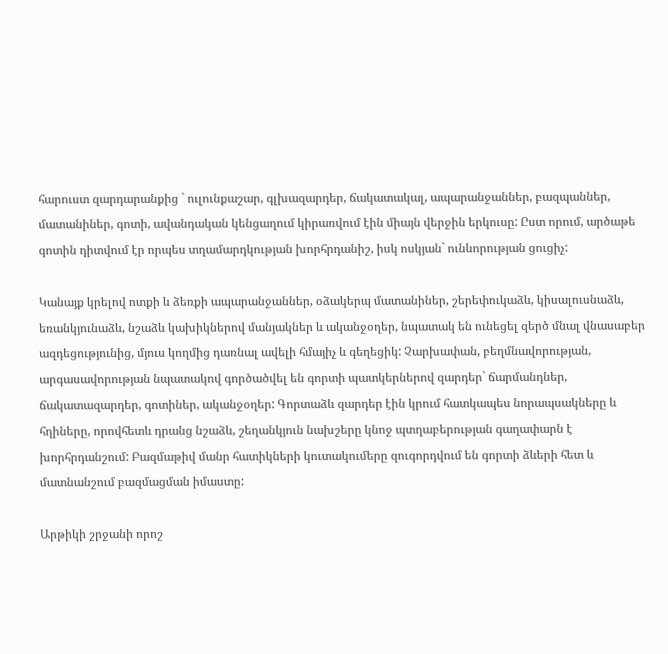հարուստ զարդարանքից ` ուլունքաշար, գլխազարդեր, ճակատակալ, ապարանջաններ, բազպաններ, մատանիներ, գոտի, ավանդական կենցաղում կիրառվում էին միայն վերջին երկուսը: Ըստ որում, արծաթե գոտին դիտվում էր որպես տղամարդկության խորհրդանիշ, իսկ ոսկյան` ունևորության ցուցիչ:

Կանայք կրելով ոտքի և ձեռքի ապարանջաններ, օձակերպ մատանիներ, շերեփուկաձև, կիսալուսնաձև, եռանկյունաձև, նշաձև կախիկներով մանյակներ և ականջօղեր, նպատակ են ունեցել զերծ մնալ վնասաբեր ազդեցությունից, մյուս կողմից դառնալ ավելի հմայիչ և գեղեցիկ: Չարխափան, բեղմնավորության, արգասավորության նպատակով գործածվել են գորտի պատկերներով զարդեր` ճարմանդներ, ճակատազարդեր, գոտիներ, ականջօղեր: Գորտաձև զարդեր էին կրում հատկապես նորապսակները և հղիները, որովհետև դրանց նշաձև, շեղանկյուն նախշերը կնոջ պտղաբերության գաղափարն է խորհրդանշում: Բազմաթիվ մանր հատիկների կուտակումերը զուգորդվում են գորտի ձևերի հետ և մատնանշում բազմացման իմաստը:

Արթիկի շրջանի որոշ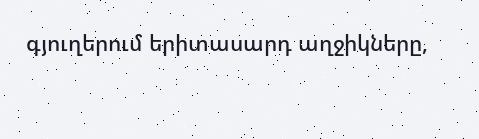գյուղերում երիտասարդ աղջիկները,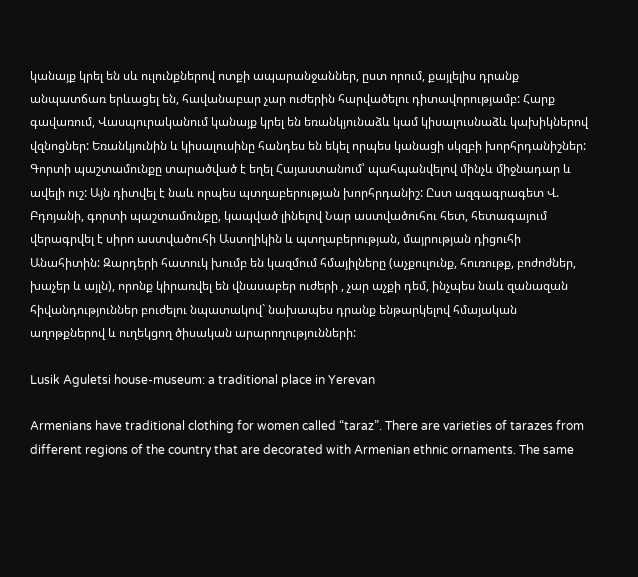կանայք կրել են սև ուլունքներով ոտքի ապարանջաններ, ըստ որում, քայլելիս դրանք անպատճառ երևացել են, հավանաբար չար ուժերին հարվածելու դիտավորությամբ: Հարք գավառում, Վասպուրականում կանայք կրել են եռանկյունաձև կամ կիսալուսնաձև կախիկներով վզնոցներ: Եռանկյունին և կիսալուսինը հանդես են եկել որպես կանացի սկզբի խորհրդանիշներ: Գորտի պաշտամունքը տարածված է եղել Հայաստանում՝ պահպանվելով մինչև միջնադար և ավելի ուշ: Այն դիտվել է նաև որպես պտղաբերության խորհրդանիշ: Ըստ ազգագրագետ Վ. Բդոյանի, գորտի պաշտամունքը, կապված լինելով Նար աստվածուհու հետ, հետագայում վերագրվել է սիրո աստվածուհի Աստղիկին և պտղաբերության, մայրության դիցուհի Անահիտին: Զարդերի հատուկ խումբ են կազմում հմայիլները (աչքուլունք, հուռութք, բոժոժներ, խաչեր և այլն), որոնք կիրառվել են վնասաբեր ուժերի , չար աչքի դեմ, ինչպես նաև զանազան հիվանդություններ բուժելու նպատակով` նախապես դրանք ենթարկելով հմայական աղոթքներով և ուղեկցող ծիսական արարողությունների:

Lusik Aguletsi house-museum: a traditional place in Yerevan

Armenians have traditional clothing for women called “taraz”. There are varieties of tarazes from different regions of the country that are decorated with Armenian ethnic ornaments. The same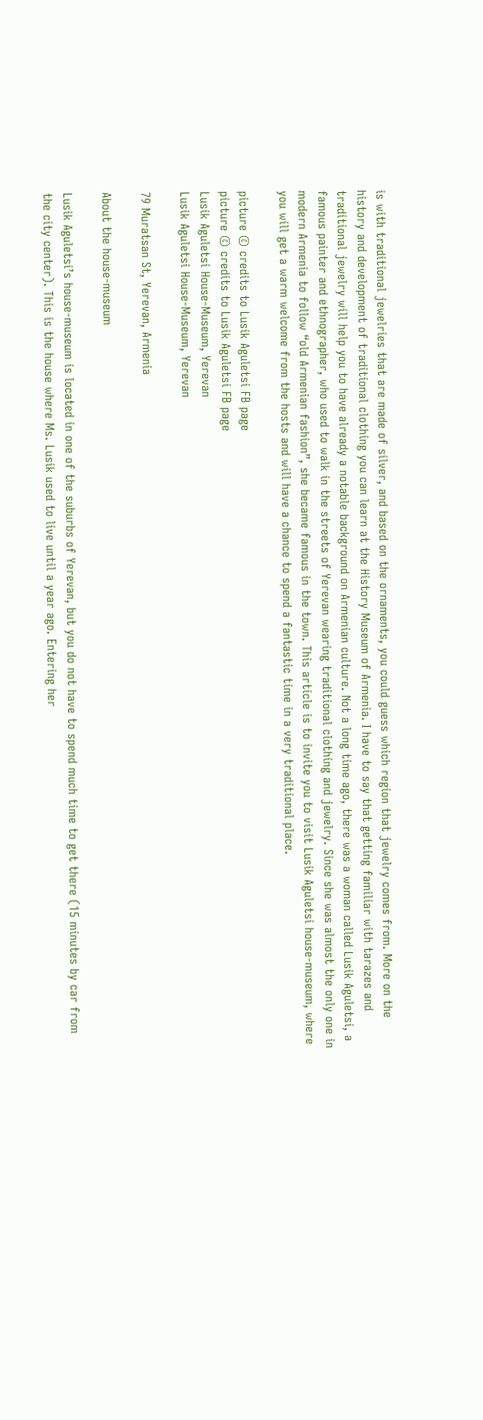is with traditional jewelries that are made of silver, and based on the ornaments, you could guess which region that jewelry comes from. More on the history and development of traditional clothing you can learn at the History Museum of Armenia. I have to say that getting familiar with tarazes and traditional jewelry will help you to have already a notable background on Armenian culture. Not a long time ago, there was a woman called Lusik Aguletsi, a famous painter and ethnographer, who used to walk in the streets of Yerevan wearing traditional clothing and jewelry. Since she was almost the only one in modern Armenia to follow “old Armenian fashion”, she became famous in the town. This article is to invite you to visit Lusik Aguletsi house-museum, where you will get a warm welcome from the hosts and will have a chance to spend a fantastic time in a very traditional place.

picture © credits to Lusik Aguletsi FB page
picture © credits to Lusik Aguletsi FB page
Lusik Aguletsi House-Museum, Yerevan
Lusik Aguletsi House-Museum, Yerevan

79 Muratsan St, Yerevan, Armenia

About the house-museum

Lusik Aguletsi’s house-museum is located in one of the suburbs of Yerevan, but you do not have to spend much time to get there (15 minutes by car from the city center). This is the house where Ms. Lusik used to live until a year ago. Entering her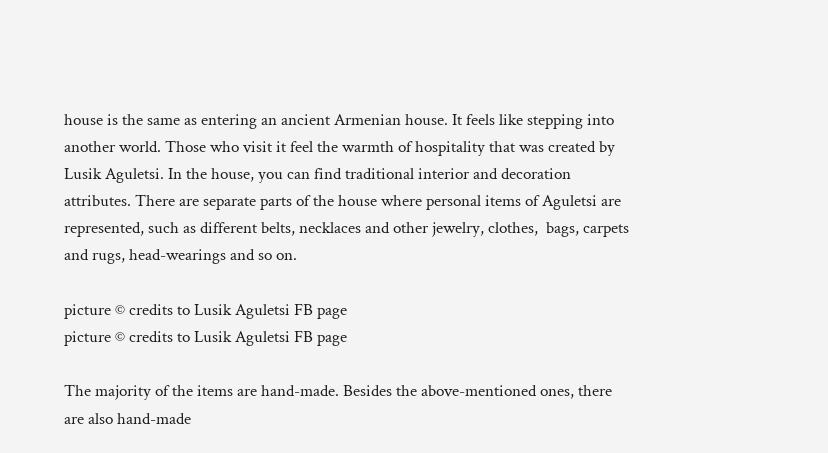house is the same as entering an ancient Armenian house. It feels like stepping into another world. Those who visit it feel the warmth of hospitality that was created by Lusik Aguletsi. In the house, you can find traditional interior and decoration attributes. There are separate parts of the house where personal items of Aguletsi are represented, such as different belts, necklaces and other jewelry, clothes,  bags, carpets and rugs, head-wearings and so on.

picture © credits to Lusik Aguletsi FB page
picture © credits to Lusik Aguletsi FB page

The majority of the items are hand-made. Besides the above-mentioned ones, there are also hand-made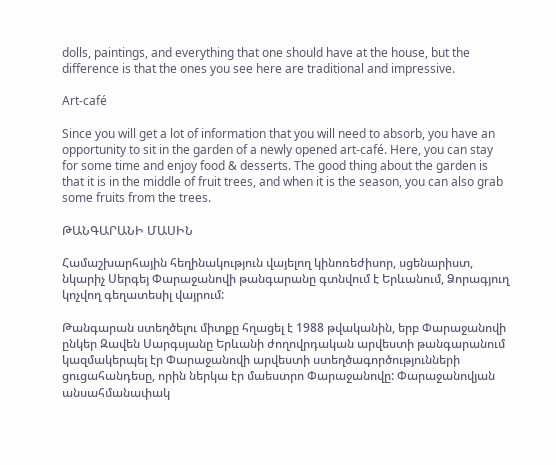dolls, paintings, and everything that one should have at the house, but the difference is that the ones you see here are traditional and impressive.

Art-café

Since you will get a lot of information that you will need to absorb, you have an opportunity to sit in the garden of a newly opened art-café. Here, you can stay for some time and enjoy food & desserts. The good thing about the garden is that it is in the middle of fruit trees, and when it is the season, you can also grab some fruits from the trees.

ԹԱՆԳԱՐԱՆԻ ՄԱՍԻՆ

Համաշխարհային հեղինակություն վայելող կինոռեժիսոր, սցենարիստ, նկարիչ Սերգեյ Փարաջանովի թանգարանը գտնվում է Երևանում, Ձորագյուղ կոչվող գեղատեսիլ վայրում:

Թանգարան ստեղծելու միտքը հղացել է 1988 թվականին, երբ Փարաջանովի ընկեր Զավեն Սարգսյանը Երևանի ժողովրդական արվեստի թանգարանում կազմակերպել էր Փարաջանովի արվեստի ստեղծագործությունների ցուցահանդեսը, որին ներկա էր մաեստրո Փարաջանովը: Փարաջանովյան անսահմանափակ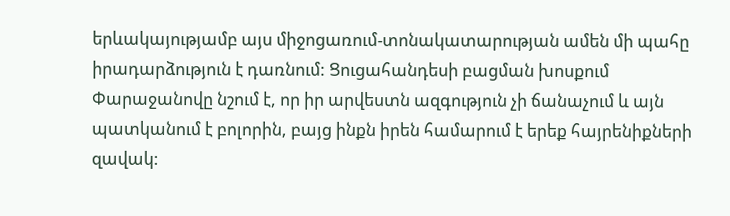երևակայությամբ այս միջոցառում-տոնակատարության ամեն մի պահը իրադարձություն է դառնում: Ցուցահանդեսի բացման խոսքում Փարաջանովը նշում է, որ իր արվեստն ազգություն չի ճանաչում և այն պատկանում է բոլորին, բայց ինքն իրեն համարում է երեք հայրենիքների զավակ: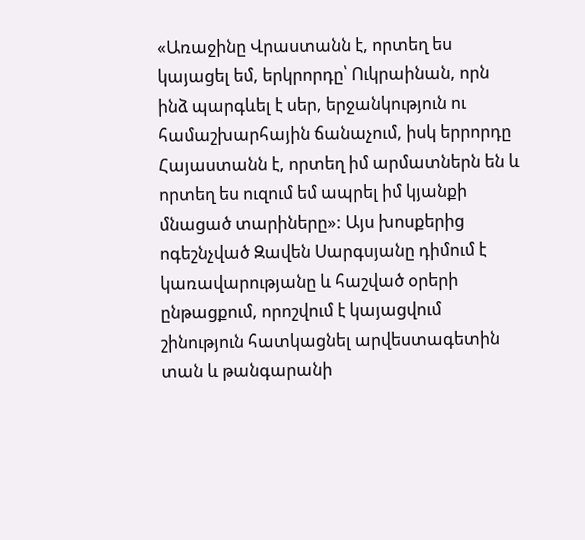«Առաջինը Վրաստանն է, որտեղ ես կայացել եմ, երկրորդը՝ Ուկրաինան, որն ինձ պարգևել է սեր, երջանկություն ու համաշխարհային ճանաչում, իսկ երրորդը Հայաստանն է, որտեղ իմ արմատներն են և որտեղ ես ուզում եմ ապրել իմ կյանքի մնացած տարիները»: Այս խոսքերից ոգեշնչված Զավեն Սարգսյանը դիմում է կառավարությանը և հաշված օրերի ընթացքում, որոշվում է կայացվում շինություն հատկացնել արվեստագետին տան և թանգարանի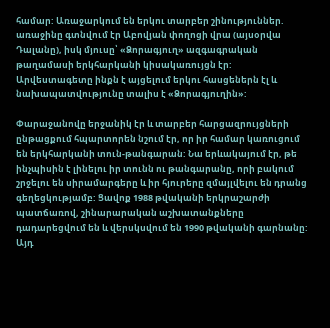համար: Առաջարկում են երկու տարբեր շինություններ. առաջինը գտնվում էր Աբովյան փողոցի վրա (այսօրվա Դալանը), իսկ մյուսը՝ «Ձորագյուղ» ազգագրական թաղամասի երկհարկանի կիսակառույցն էր: Արվեստագետը ինքն է այցելում երկու հասցեներն էլ և նախապատվությունը տալիս է «Ձորագյուղին»:

Փարաջանովը երջանիկ էր և տարբեր հարցազրույցների ընթացքում հպարտորեն նշում էր, որ իր համար կառուցում են երկհարկանի տուն-թանգարան: Նա երևակայում էր, թե ինչպիսին է լինելու իր տունն ու թանգարանը, որի բակում շրջելու են սիրամարգերը և իր հյուրերը զմայլվելու են դրանց գեղեցկությամբ: Ցավոք 1988 թվականի երկրաշարժի պատճառով, շինարարական աշխատանքները դադարեցվում են և վերսկսվում են 1990 թվականի գարնանը: Այդ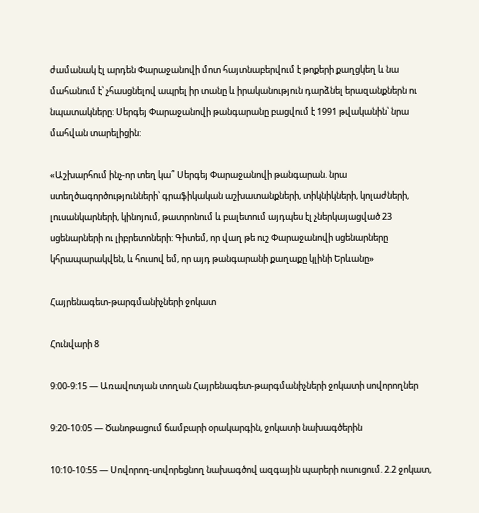ժամանակ էլ արդեն Փարաջանովի մոտ հայտնաբերվում է թոքերի քաղցկեղ և նա մահանում է՝ չհասցնելով ապրել իր տանը և իրականություն դարձնել երազանքներն ու նպատակները: Սերգեյ Փարաջանովի թանգարանը բացվում է 1991 թվականին՝ նրա մահվան տարելիցին:

«Աշխարհում ինչ-որ տեղ կա՞ Սերգեյ Փարաջանովի թանգարան. նրա ստեղծագործությունների՝ գրաֆիկական աշխատանքների, տիկնիկների, կոլաժների, լուսանկարների, կինոյում, թատրոնում և բալետում այդպես էլ չներկայացված 23 սցենարների ու լիբրետոների: Գիտեմ, որ վաղ թե ուշ Փարաջանովի սցենարները կհրապարակվեն, և հուսով եմ, որ այդ թանգարանի քաղաքը կլինի Երևանը»

Հայրենագետ-թարգմանիչների ջոկատ

Հունվարի 8

9:00-9:15 — Առավոտյան տողան Հայրենագետ-թարգմանիչների ջոկատի սովորողներ

9:20-10:05 — Ծանոթացում ճամբարի օրակարգին, ջոկատի նախագծերին

10:10-10:55 — Սովորող-սովորեցնող նախագծով ազգային պարերի ուսուցում. 2.2 ջոկատ,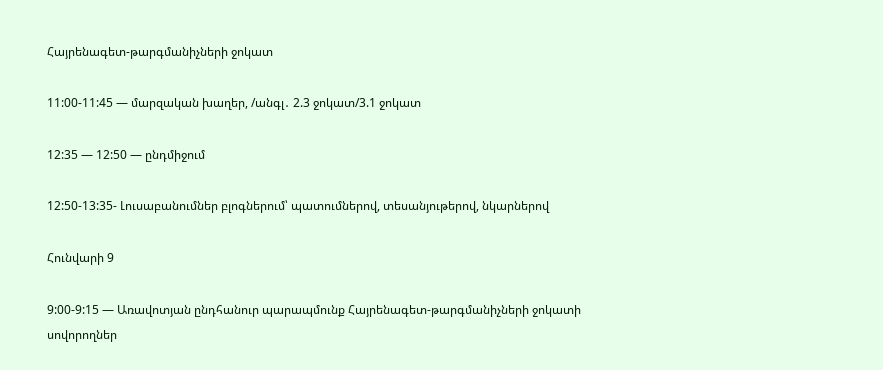Հայրենագետ-թարգմանիչների ջոկատ

11:00-11:45 — մարզական խաղեր, /անգլ․ 2.3 ջոկատ/3.1 ջոկատ

12:35 — 12:50 — ընդմիջում

12:50-13:35- Լուսաբանումներ բլոգներում՝ պատումներով, տեսանյութերով, նկարներով

Հունվարի 9

9:00-9:15 — Առավոտյան ընդհանուր պարապմունք Հայրենագետ-թարգմանիչների ջոկատի սովորողներ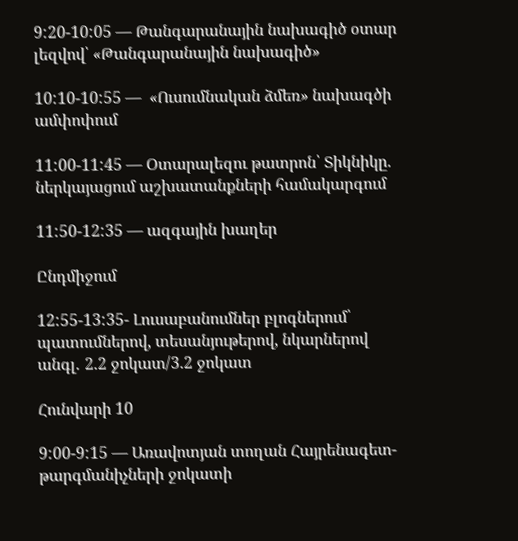9:20-10:05 — Թանգարանային նախագիծ օտար լեզվով՝ «Թանգարանային նախագիծ»

10:10-10:55 —  «Ուսումնական ձմեռ» նախագծի ամփոփում

11:00-11:45 — Օտարալեզու թատրոն՝ Տիկնիկը․ ներկայացում աշխատանքների համակարգում

11:50-12:35 — ազգային խաղեր

Ընդմիջում

12:55-13:35- Լուսաբանումներ բլոգներում՝ պատումներով, տեսանյութերով, նկարներով անգլ․ 2.2 ջոկատ/3.2 ջոկատ

Հունվարի 10

9:00-9:15 — Առավոտյան տողան Հայրենագետ-թարգմանիչների ջոկատի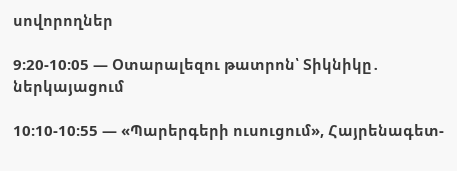սովորողներ

9:20-10:05 — Օտարալեզու թատրոն՝ Տիկնիկը․ ներկայացում

10:10-10:55 — «Պարերգերի ուսուցում», Հայրենագետ-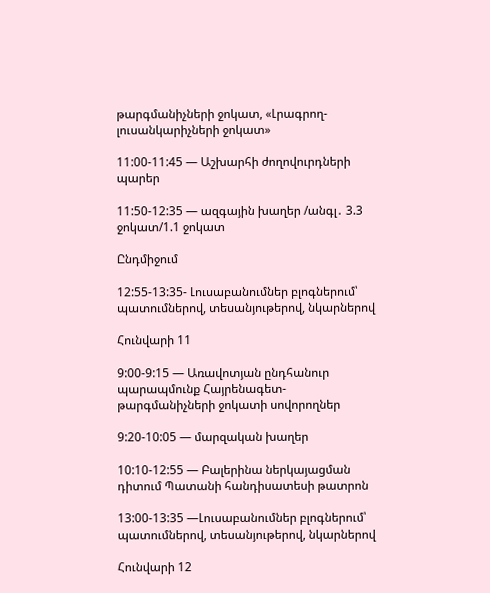թարգմանիչների ջոկատ, «Լրագրող-լուսանկարիչների ջոկատ»

11:00-11:45 — Աշխարհի ժողովուրդների պարեր

11:50-12:35 — ազգային խաղեր /անգլ․ 3.3 ջոկատ/1.1 ջոկատ

Ընդմիջում

12:55-13:35- Լուսաբանումներ բլոգներում՝ պատումներով, տեսանյութերով, նկարներով

Հունվարի 11

9:00-9:15 — Առավոտյան ընդհանուր պարապմունք Հայրենագետ-թարգմանիչների ջոկատի սովորողներ

9:20-10:05 — մարզական խաղեր

10:10-12:55 — Բալերինա ներկայացման դիտում Պատանի հանդիսատեսի թատրոն

13:00-13:35 —Լուսաբանումներ բլոգներում՝ պատումներով, տեսանյութերով, նկարներով

Հունվարի 12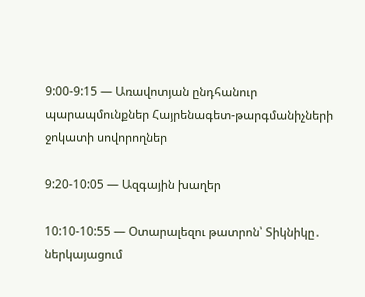9:00-9:15 — Առավոտյան ընդհանուր պարապմունքներ Հայրենագետ-թարգմանիչների ջոկատի սովորողներ

9:20-10:05 — Ազգային խաղեր

10:10-10:55 — Օտարալեզու թատրոն՝ Տիկնիկը․ ներկայացում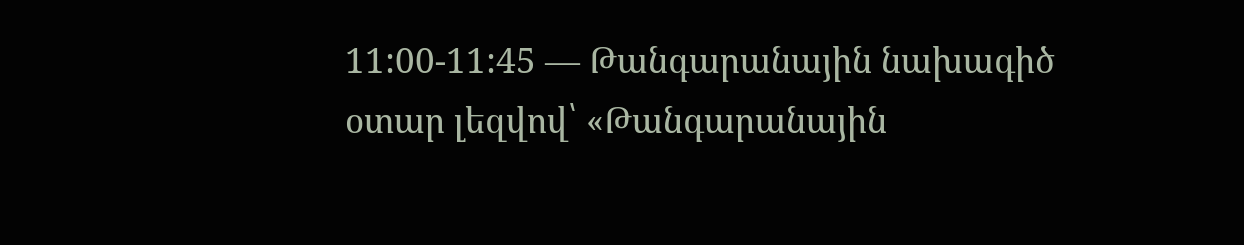11:00-11:45 — Թանգարանային նախագիծ օտար լեզվով՝ «Թանգարանային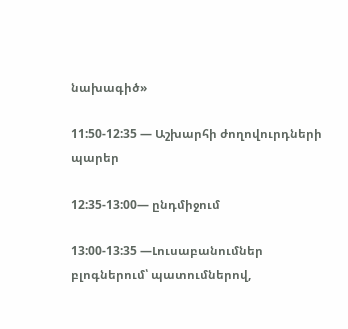նախագիծ»

11:50-12:35 — Աշխարհի ժողովուրդների պարեր

12:35-13:00— ընդմիջում

13:00-13:35 —Լուսաբանումներ բլոգներում՝ պատումներով,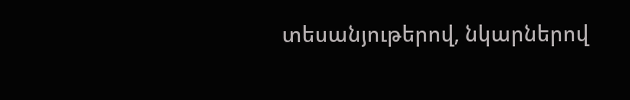տեսանյութերով, նկարներով